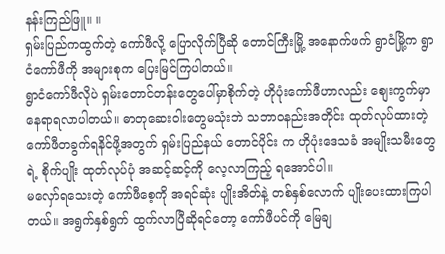နန်းကြည်ဖြူ။ ။
ရှမ်းပြည်ကထွက်တဲ့ ကော်ဖီလို့ ပြောလိုက်ပြီဆို တောင်ကြီးမြို့ အနောက်ဖက် ရွာငံမြို့က ရွာငံကော်ဖီကို အများစုက ပြေးမြင်ကြပါတယ်။
ရွာငံကော်ဖီလိုပဲ ရှမ်းတောင်တန်းတွေပေါ်မှာစိုက်တဲ့ ဟိုပုံးကော်ဖီဟာလည်း စျေးကွက်မှာ နေရာရလာပါတယ်။ ဓာတုဆေးဝါးတွေမသုံးဘဲ သဘာဝနည်းအတိုင်း ထုတ်လုပ်ထားတဲ့ ကော်ဖီတခွက်ရနိင်ဖို့အတွက် ရှမ်းပြည်နယ် တောင်ပိုင်း က ဟိုပုံးဒေသခံ အမျိုးသမီးတွေရဲ့ စိုက်ပျိုး ထုတ်လုပ်ပုံ အဆင့်ဆင့်ကို လေ့လာကြည့် ရအောင်ပါ။
မလှော်ရသေးတဲ့ ကော်ဖီစေ့ကို အရင်ဆုံး ပျိုးအိတ်နဲ့ တစ်နှစ်လောက် ပျိုးပေးထားကြပါ တယ်။ အရွက်နှစ်ရွက် ထွက်လာပြီဆိုရင်တော့ ကော်ဖီပင်ကို မြေချ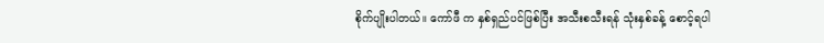စိုက်ပျိုးပါတယ်။ ကော်ဖီ က နှစ်ရှည်ပင်ဖြစ်ပြီး အသီးစသီးရန် သုံးနှစ်ခန့် စောင့်ရပါ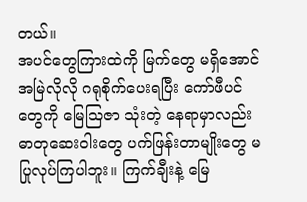တယ်။
အပင်တွေကြားထဲကို မြက်တွေ မရှိအောင် အမြဲလိုလို ဂရုစိုက်ပေးရပြီး ကော်ဖီပင်တွေကို မြေဩဇာ သုံးတဲ့ နေရာမှာလည်း ဓာတုဆေးဝါးတွေ ပက်ဖြန်းတာမျိုးတွေ မပြုလုပ်ကြပါဘူး။ ကြက်ချီးနဲ့ မြေ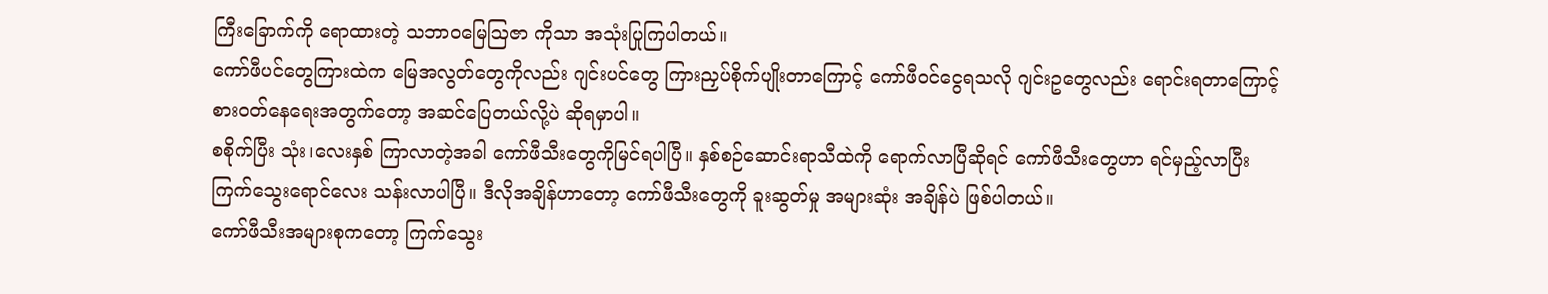ကြီးခြောက်ကို ရောထားတဲ့ သဘာဝမြေဩဇာ ကိုသာ အသုံးပြုကြပါတယ်။
ကော်ဖီပင်တွေကြားထဲက မြေအလွတ်တွေကိုလည်း ဂျင်းပင်တွေ ကြားညှပ်စိုက်ပျိုးတာကြောင့် ကော်ဖီဝင်ငွေရသလို ဂျင်းဥတွေလည်း ရောင်းရတာကြောင့် စားဝတ်နေရေးအတွက်တော့ အဆင်ပြေတယ်လို့ပဲ ဆိုရမှာပါ။
စစိုက်ပြီး သုံး၊လေးနှစ် ကြာလာတဲ့အခါ ကော်ဖီသီးတွေကိုမြင်ရပါပြီ။ နှစ်စဉ်ဆောင်းရာသီထဲကို ရောက်လာပြီဆိုရင် ကော်ဖီသီးတွေဟာ ရင်မှည့်လာပြီး ကြက်သွေးရောင်လေး သန်းလာပါပြီ။ ဒီလိုအချိန်ဟာတော့ ကော်ဖီသီးတွေကို ခူးဆွတ်မှု အများဆုံး အချိန်ပဲ ဖြစ်ပါတယ်။
ကော်ဖီသီးအများစုကတော့ ကြက်သွေး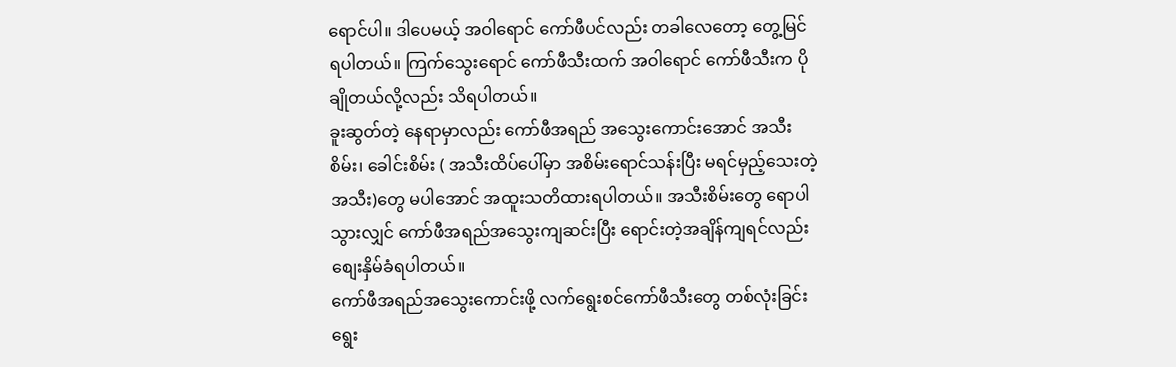ရောင်ပါ။ ဒါပေမယ့် အဝါရောင် ကော်ဖီပင်လည်း တခါလေတော့ တွေ့မြင်ရပါတယ်။ ကြက်သွေးရောင် ကော်ဖီသီးထက် အဝါရောင် ကော်ဖီသီးက ပိုချိုတယ်လို့လည်း သိရပါတယ်။
ခူးဆွတ်တဲ့ နေရာမှာလည်း ကော်ဖီအရည် အသွေးကောင်းအောင် အသီးစိမ်း၊ ခေါင်းစိမ်း ( အသီးထိပ်ပေါ်မှာ အစိမ်းရောင်သန်းပြီး မရင်မှည့်သေးတဲ့အသီး)တွေ မပါအောင် အထူးသတိထားရပါတယ်။ အသီးစိမ်းတွေ ရောပါသွားလျှင် ကော်ဖီအရည်အသွေးကျဆင်းပြီး ရောင်းတဲ့အချိန်ကျရင်လည်း စျေးနှိမ်ခံရပါတယ်။
ကော်ဖီအရည်အသွေးကောင်းဖို့ လက်ရွေးစင်ကော်ဖီသီးတွေ တစ်လုံးခြင်းရွေး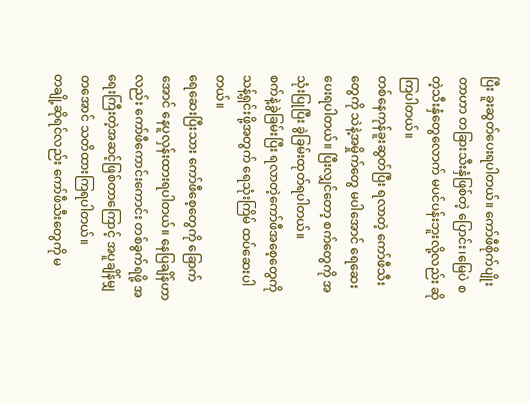ပြီး ခူးဆွတ်ပေးရပါတယ်။ ကော်ဖီစိုက်ပျိုး တာဟာ တခြားသီးနှံဖြစ်တဲ့ ပြောင်း၊မြေပဲ စတဲ့သီးနှံတွေလောက် မပင်ပန်းဘူးလို့လည်း ဆိုကြပါတယ်။
တစ်နေကုန်ခူးဆွတ်ပြီး ရလာတဲ့ ကော်ဖီသီးတွေကို သဲနဲ့အမှိုက်တွေ မပါအောင် ရေဆေးပေးရပါတယ်။ ပြီးလျှင်တော့ စက်တွေကို အသုံးပြုပြီး ခွဲခြမ်းထုတ်ရပါတယ်။
စက်နဲ့ခွဲခြမ်းပြီး ရလာတဲ့ကော်ဖီအစေ့တွေကို သန့်ရှင်းဖို့အတွက် ရေသုံးကြိမ် ထပ်ဆေးပါတယ်။
ရေဆေးပြီးသား ကော်ဖီစေ့တွေကို ခြောက်အောင် နေပူလှန်းထားရပါတယ်။ နေပြချိန်ဟာလည်း ကော်ဖီကောင်းကောင်း တစ်ခွက်ရဖို့ အရေးကြီးတဲ့အဆင့်ဖြစ်တာကြောင့် အပူချိန်မျှတအောင် သတိထားကြရပါတယ်။
တချို့ဆိုရင်လည်း ကော်ဖီသီးတွေကို မ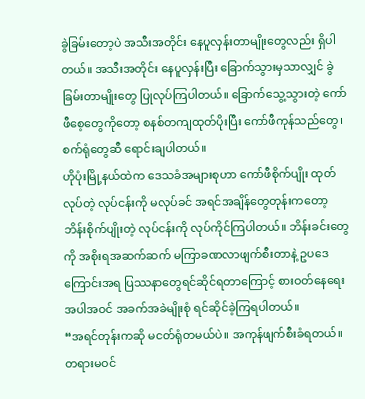ခွဲခြမ်းတော့ပဲ အသီးအတိုင်း နေပူလှန်းတာမျိုးတွေလည်း ရှိပါတယ်။ အသီးအတိုင်း နေပူလှန်းပြီး ခြောက်သွားမှသာလျှင် ခွဲခြမ်းတာမျိုးတွေ ပြုလုပ်ကြပါတယ်။ ခြောက်သွေ့သွားတဲ့ ကော်ဖီစေ့တွေကိုတော့ စနစ်တကျထုတ်ပိုးပြီး ကော်ဖီကုန်သည်တွေ၊ စက်ရုံတွေဆီ ရောင်းချပါတယ်။
ဟိုပုံးမြို့နယ်ထဲက ဒေသခံအများစုဟာ ကော်ဖီစိုက်ပျိုး ထုတ်လုပ်တဲ့ လုပ်ငန်းကို မလုပ်ခင် အရင်အချိန်တွေတုန်းကတော့ ဘိန်းစိုက်ပျိုးတဲ့ လုပ်ငန်းကို လုပ်ကိုင်ကြပါတယ်။ ဘိန်းခင်းတွေကို အစိုးရအဆက်ဆက် မကြာခဏလာဖျက်စီးတာနဲ့ ဥပဒေကြောင်းအရ ပြဿနာတွေရင်ဆိုင်ရတာကြောင့် စားဝတ်နေရေး အပါအဝင် အခက်အခဲမျိုးစုံ ရင်ဆိုင်ခဲ့ကြရပါတယ်။
“အရင်တုန်းကဆို မငတ်ရုံတမယ်ပဲ။ အကုန်ဖျက်စီးခံရတယ်။ တရားမဝင်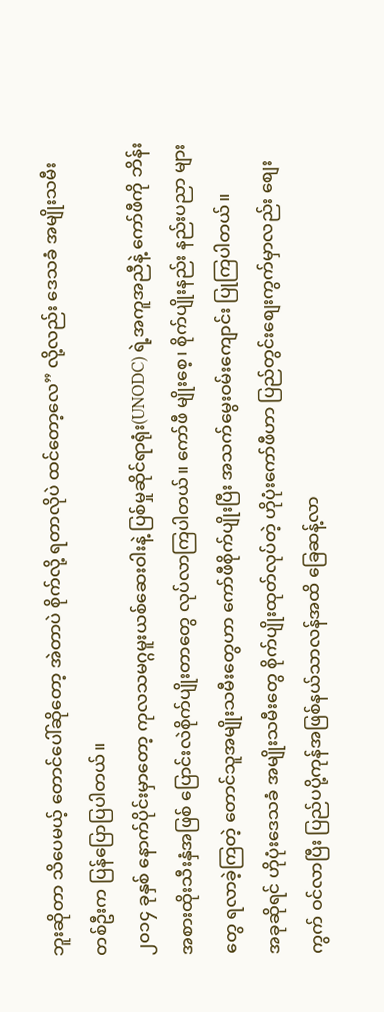ဘူးဆိုတာ သိပေမယ့် တောင်ပေါ်ဆိုတော့ အဲတာပဲ စိုက်လို့ ရတာလိုပဲ ထင်တော့လေ” လို့လည်း ဒေသခံ အမျိုးသမီးတစ်ဦးက ပြန်ပြောပြပါတယ်။
၂၀၁၄ ခုနှစ် နောက်ပိုင်းမှာတော့ ကုလသမဂ္ဂမူးယစ်ဆေးဝါးနဲ့ ပြစ်မှုဆိုင်ရာရုံး(UNODC) ရဲ့အကူအညီနဲ့ ကော်ဖီကို ဘိန်းအစားထိုးသီးနှံအဖြစ် ပြောင်းလဲစိုက်ပျိုးတာတွေ လုပ်လာကြပါတယ်။ ကော်ဖီ မျိုးစေ့၊ စိုက်ပျိုးနည်း နည်းပညာ များတွေ ရလာခဲ့ကြတဲ့ တောင်သူအမျိုးသမီးတွေဟာ ကော်ဖီစိုက်ပျိုးပြီး အသက်မွေးဝမ်းကျောင်း ပြုကြပါတယ်။
အခုဆိုရင် ဟိုပုံးဒေသခံ အမျိုးသမီးတွေ စိုက်ပျိုးထုတ်လုပ်တဲ့ ဟိုပုံးကော်ဖီဟာ ပြည်တွင်းစျေးကွက်မှာလည်း စျေးကွက် ဝင်လာပြီး ပြည်ပပို့ကုန်အဖြစ်နယ်သာလန်အထိ ခြေဆန့်လာ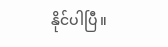နိုင်ပါပြီ။